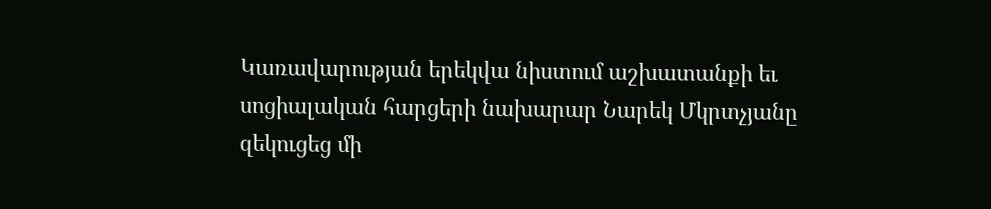Կառավարության երեկվա նիստում աշխատանքի եւ սոցիալական հարցերի նախարար Նարեկ Մկրտչյանը զեկուցեց մի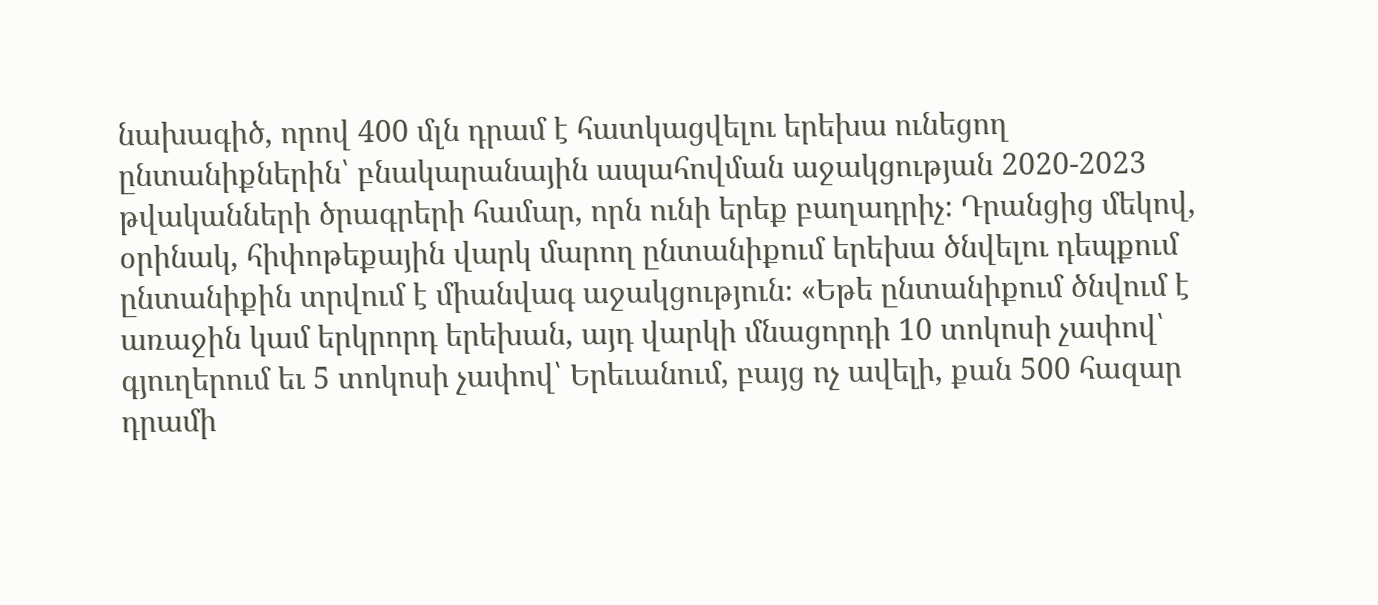նախագիծ, որով 400 մլն դրամ է հատկացվելու երեխա ունեցող ընտանիքներին՝ բնակարանային ապահովման աջակցության 2020-2023 թվականների ծրագրերի համար, որն ունի երեք բաղադրիչ։ Դրանցից մեկով, օրինակ, հիփոթեքային վարկ մարող ընտանիքում երեխա ծնվելու դեպքում ընտանիքին տրվում է միանվագ աջակցություն։ «Եթե ընտանիքում ծնվում է առաջին կամ երկրորդ երեխան, այդ վարկի մնացորդի 10 տոկոսի չափով՝ գյուղերում եւ 5 տոկոսի չափով՝ Երեւանում, բայց ոչ ավելի, քան 500 հազար դրամի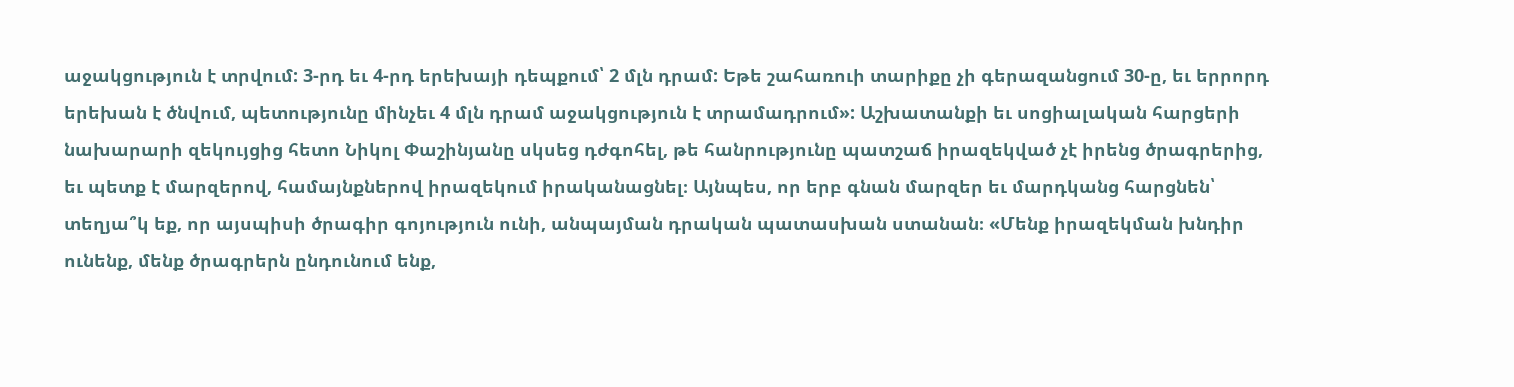աջակցություն է տրվում: 3-րդ եւ 4-րդ երեխայի դեպքում՝ 2 մլն դրամ: Եթե շահառուի տարիքը չի գերազանցում 30-ը, եւ երրորդ երեխան է ծնվում, պետությունը մինչեւ 4 մլն դրամ աջակցություն է տրամադրում»: Աշխատանքի եւ սոցիալական հարցերի նախարարի զեկույցից հետո Նիկոլ Փաշինյանը սկսեց դժգոհել, թե հանրությունը պատշաճ իրազեկված չէ իրենց ծրագրերից, եւ պետք է մարզերով, համայնքներով իրազեկում իրականացնել։ Այնպես, որ երբ գնան մարզեր եւ մարդկանց հարցնեն՝ տեղյա՞կ եք, որ այսպիսի ծրագիր գոյություն ունի, անպայման դրական պատասխան ստանան։ «Մենք իրազեկման խնդիր ունենք, մենք ծրագրերն ընդունում ենք,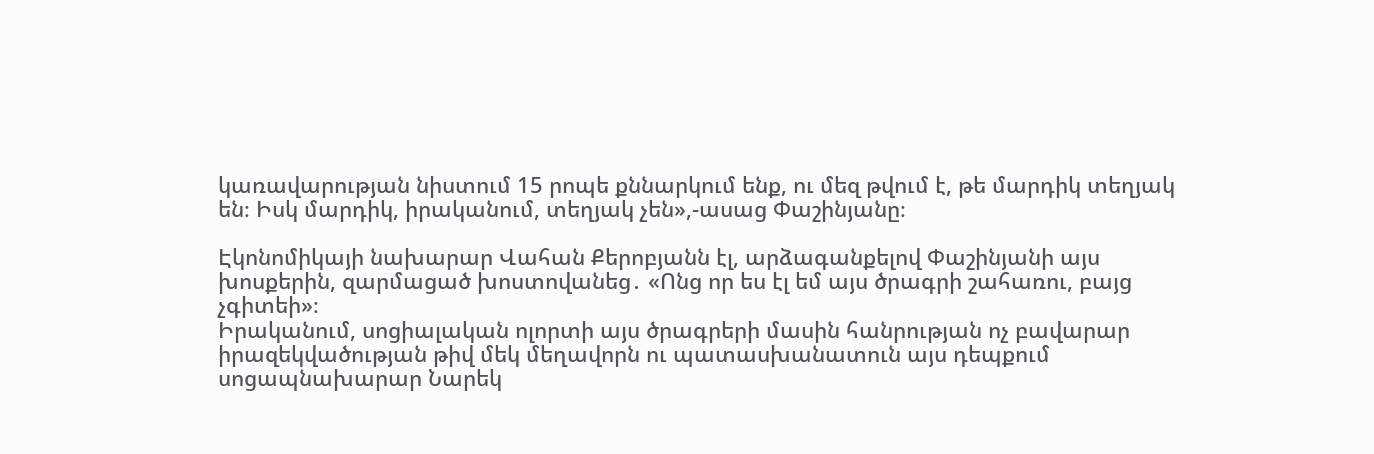կառավարության նիստում 15 րոպե քննարկում ենք, ու մեզ թվում է, թե մարդիկ տեղյակ են։ Իսկ մարդիկ, իրականում, տեղյակ չեն»,-ասաց Փաշինյանը։

Էկոնոմիկայի նախարար Վահան Քերոբյանն էլ, արձագանքելով Փաշինյանի այս խոսքերին, զարմացած խոստովանեց․ «Ոնց որ ես էլ եմ այս ծրագրի շահառու, բայց չգիտեի»։
Իրականում, սոցիալական ոլորտի այս ծրագրերի մասին հանրության ոչ բավարար իրազեկվածության թիվ մեկ մեղավորն ու պատասխանատուն այս դեպքում սոցապնախարար Նարեկ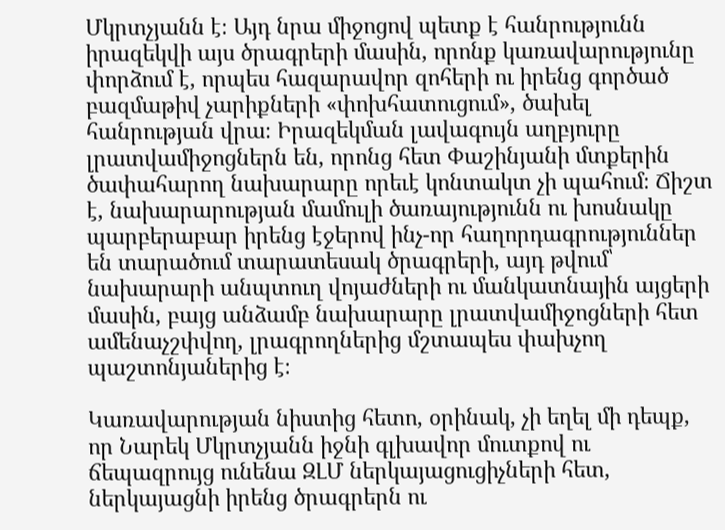Մկրտչյանն է։ Այդ նրա միջոցով պետք է հանրությունն իրազեկվի այս ծրագրերի մասին, որոնք կառավարությունը փորձում է, որպես հազարավոր զոհերի ու իրենց գործած բազմաթիվ չարիքների «փոխհատուցում», ծախել հանրության վրա։ Իրազեկման լավագույն աղբյուրը լրատվամիջոցներն են, որոնց հետ Փաշինյանի մտքերին ծափահարող նախարարը որեւէ կոնտակտ չի պահում։ Ճիշտ է, նախարարության մամուլի ծառայությունն ու խոսնակը պարբերաբար իրենց էջերով ինչ-որ հաղորդագրություններ են տարածում տարատեսակ ծրագրերի, այդ թվում՝ նախարարի անպտուղ վոյաժների ու մանկատնային այցերի մասին, բայց անձամբ նախարարը լրատվամիջոցների հետ ամենաչշփվող, լրագրողներից մշտապես փախչող պաշտոնյաներից է։

Կառավարության նիստից հետո, օրինակ, չի եղել մի դեպք, որ Նարեկ Մկրտչյանն իջնի գլխավոր մուտքով ու ճեպազրույց ունենա ԶԼՄ ներկայացուցիչների հետ, ներկայացնի իրենց ծրագրերն ու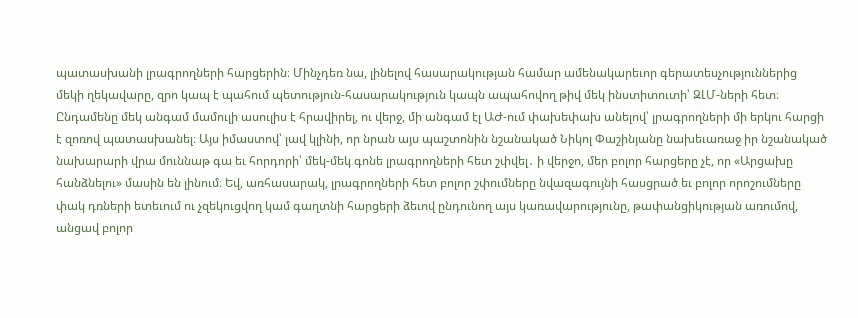պատասխանի լրագրողների հարցերին։ Մինչդեռ նա, լինելով հասարակության համար ամենակարեւոր գերատեսչություններից մեկի ղեկավարը, զրո կապ է պահում պետություն-հասարակություն կապն ապահովող թիվ մեկ ինստիտուտի՝ ԶԼՄ-ների հետ։ Ընդամենը մեկ անգամ մամուլի ասուլիս է հրավիրել, ու վերջ, մի անգամ էլ ԱԺ-ում փախեփախ անելով՝ լրագրողների մի երկու հարցի է զոռով պատասխանել։ Այս իմաստով՝ լավ կլինի, որ նրան այս պաշտոնին նշանակած Նիկոլ Փաշինյանը նախեւառաջ իր նշանակած նախարարի վրա մուննաթ գա եւ հորդորի՝ մեկ-մեկ գոնե լրագրողների հետ շփվել․ ի վերջո, մեր բոլոր հարցերը չէ, որ «Արցախը հանձնելու» մասին են լինում։ Եվ, առհասարակ, լրագրողների հետ բոլոր շփումները նվազագույնի հասցրած եւ բոլոր որոշումները փակ դռների ետեւում ու չզեկուցվող կամ գաղտնի հարցերի ձեւով ընդունող այս կառավարությունը, թափանցիկության առումով, անցավ բոլոր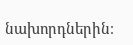նախորդներին։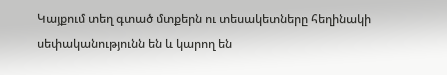Կայքում տեղ գտած մտքերն ու տեսակետները հեղինակի սեփականությունն են և կարող են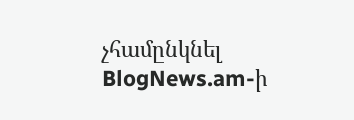չհամընկնել BlogNews.am-ի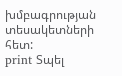խմբագրության տեսակետների հետ:
print Տպել